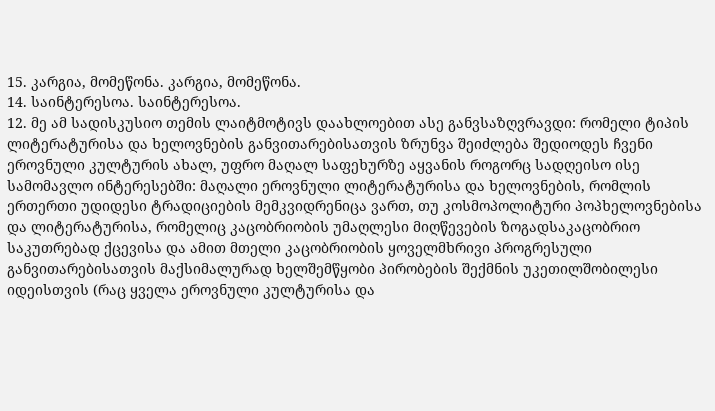15. კარგია, მომეწონა. კარგია, მომეწონა.
14. საინტერესოა. საინტერესოა.
12. მე ამ სადისკუსიო თემის ლაიტმოტივს დაახლოებით ასე განვსაზღვრავდი: რომელი ტიპის ლიტერატურისა და ხელოვნების განვითარებისათვის ზრუნვა შეიძლება შედიოდეს ჩვენი ეროვნული კულტურის ახალ, უფრო მაღალ საფეხურზე აყვანის როგორც სადღეისო ისე სამომავლო ინტერესებში: მაღალი ეროვნული ლიტერატურისა და ხელოვნების, რომლის ერთერთი უდიდესი ტრადიციების მემკვიდრენიცა ვართ, თუ კოსმოპოლიტური პოპხელოვნებისა და ლიტერატურისა, რომელიც კაცობრიობის უმაღლესი მიღწევების ზოგადსაკაცობრიო საკუთრებად ქცევისა და ამით მთელი კაცობრიობის ყოველმხრივი პროგრესული განვითარებისათვის მაქსიმალურად ხელშემწყობი პირობების შექმნის უკეთილშობილესი იდეისთვის (რაც ყველა ეროვნული კულტურისა და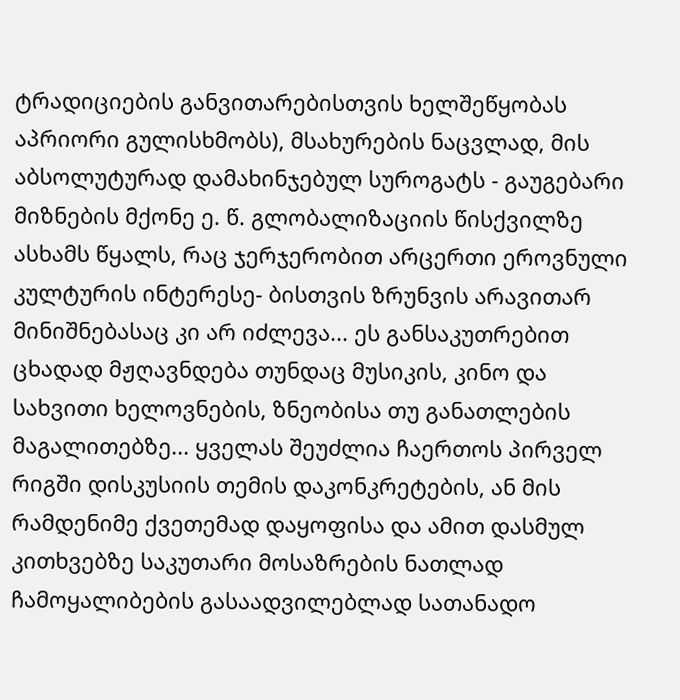ტრადიციების განვითარებისთვის ხელშეწყობას აპრიორი გულისხმობს), მსახურების ნაცვლად, მის აბსოლუტურად დამახინჯებულ სუროგატს - გაუგებარი მიზნების მქონე ე. წ. გლობალიზაციის წისქვილზე ასხამს წყალს, რაც ჯერჯერობით არცერთი ეროვნული კულტურის ინტერესე- ბისთვის ზრუნვის არავითარ მინიშნებასაც კი არ იძლევა... ეს განსაკუთრებით ცხადად მჟღავნდება თუნდაც მუსიკის, კინო და სახვითი ხელოვნების, ზნეობისა თუ განათლების მაგალითებზე... ყველას შეუძლია ჩაერთოს პირველ რიგში დისკუსიის თემის დაკონკრეტების, ან მის რამდენიმე ქვეთემად დაყოფისა და ამით დასმულ კითხვებზე საკუთარი მოსაზრების ნათლად ჩამოყალიბების გასაადვილებლად სათანადო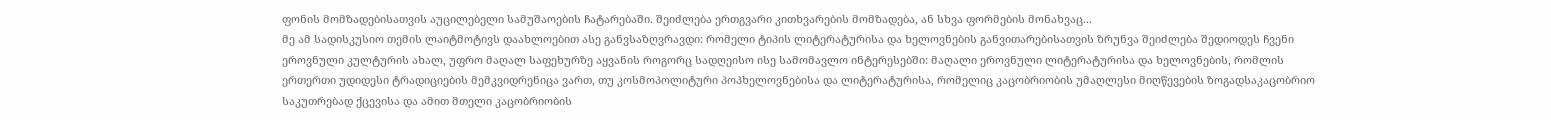ფონის მომზადებისათვის აუცილებელი სამუშაოების ჩატარებაში. შეიძლება ერთგვარი კითხვარების მომზადება, ან სხვა ფორმების მონახვაც...
მე ამ სადისკუსიო თემის ლაიტმოტივს დაახლოებით ასე განვსაზღვრავდი: რომელი ტიპის ლიტერატურისა და ხელოვნების განვითარებისათვის ზრუნვა შეიძლება შედიოდეს ჩვენი ეროვნული კულტურის ახალ, უფრო მაღალ საფეხურზე აყვანის როგორც სადღეისო ისე სამომავლო ინტერესებში: მაღალი ეროვნული ლიტერატურისა და ხელოვნების, რომლის ერთერთი უდიდესი ტრადიციების მემკვიდრენიცა ვართ, თუ კოსმოპოლიტური პოპხელოვნებისა და ლიტერატურისა, რომელიც კაცობრიობის უმაღლესი მიღწევების ზოგადსაკაცობრიო საკუთრებად ქცევისა და ამით მთელი კაცობრიობის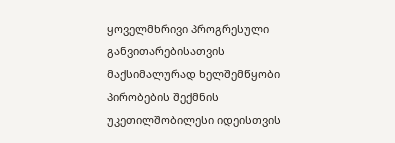ყოველმხრივი პროგრესული განვითარებისათვის მაქსიმალურად ხელშემწყობი პირობების შექმნის უკეთილშობილესი იდეისთვის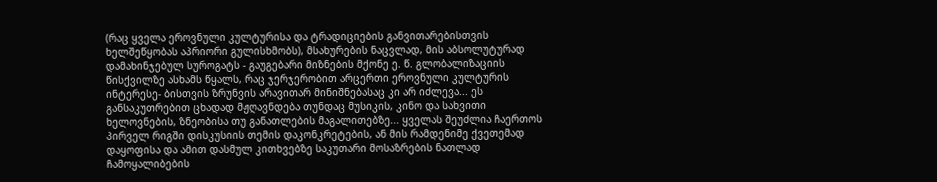(რაც ყველა ეროვნული კულტურისა და ტრადიციების განვითარებისთვის ხელშეწყობას აპრიორი გულისხმობს), მსახურების ნაცვლად, მის აბსოლუტურად დამახინჯებულ სუროგატს - გაუგებარი მიზნების მქონე ე. წ. გლობალიზაციის წისქვილზე ასხამს წყალს, რაც ჯერჯერობით არცერთი ეროვნული კულტურის ინტერესე- ბისთვის ზრუნვის არავითარ მინიშნებასაც კი არ იძლევა... ეს განსაკუთრებით ცხადად მჟღავნდება თუნდაც მუსიკის, კინო და სახვითი ხელოვნების, ზნეობისა თუ განათლების მაგალითებზე... ყველას შეუძლია ჩაერთოს პირველ რიგში დისკუსიის თემის დაკონკრეტების, ან მის რამდენიმე ქვეთემად დაყოფისა და ამით დასმულ კითხვებზე საკუთარი მოსაზრების ნათლად ჩამოყალიბების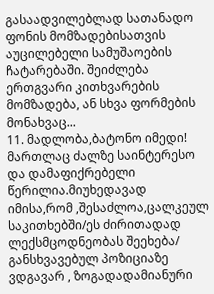გასაადვილებლად სათანადო ფონის მომზადებისათვის აუცილებელი სამუშაოების ჩატარებაში. შეიძლება ერთგვარი კითხვარების მომზადება, ან სხვა ფორმების მონახვაც...
11. მადლობა,ბატონო იმედი! მართლაც ძალზე საინტერესო და დამაფიქრებელი წერილია.მიუხედავად იმისა,რომ ,შესაძლოა,ცალკეულ საკითხებში/ეს ძირითადად ლექსმცოდნეობას შეეხება/ განსხვავებულ პოზიციაზე ვდგავარ , ზოგადადამიანური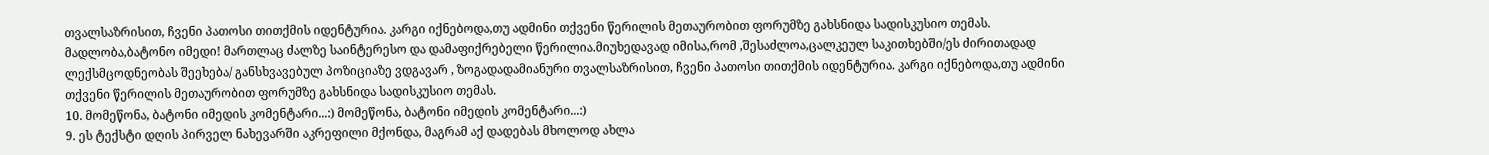თვალსაზრისით, ჩვენი პათოსი თითქმის იდენტურია. კარგი იქნებოდა,თუ ადმინი თქვენი წერილის მეთაურობით ფორუმზე გახსნიდა სადისკუსიო თემას. მადლობა,ბატონო იმედი! მართლაც ძალზე საინტერესო და დამაფიქრებელი წერილია.მიუხედავად იმისა,რომ ,შესაძლოა,ცალკეულ საკითხებში/ეს ძირითადად ლექსმცოდნეობას შეეხება/ განსხვავებულ პოზიციაზე ვდგავარ , ზოგადადამიანური თვალსაზრისით, ჩვენი პათოსი თითქმის იდენტურია. კარგი იქნებოდა,თუ ადმინი თქვენი წერილის მეთაურობით ფორუმზე გახსნიდა სადისკუსიო თემას.
10. მომეწონა, ბატონი იმედის კომენტარი...:) მომეწონა, ბატონი იმედის კომენტარი...:)
9. ეს ტექსტი დღის პირველ ნახევარში აკრეფილი მქონდა, მაგრამ აქ დადებას მხოლოდ ახლა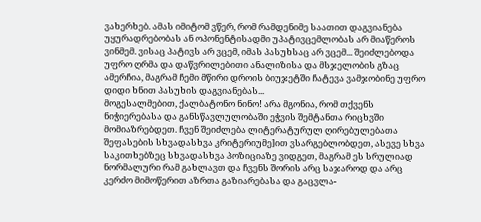ვახერხებ. ამას იმიტომ ვწერ, რომ რამდენიმე საათით დაგვიანება უყურადრებობას ან ოპონენტისადმი უპატივცემლობას არ მიაწეროს ვინმემ. ვისაც პატივს არ ვცემ, იმას პასუხსაც არ ვცემ... შეიძლებოდა უფრო ღრმა და დაწვრილებითი ანალიზისა და მსჯელობის გზაც ამერჩია, მაგრამ ჩემი მწირი დროის ბიუჯეტში ჩატევა ვამჯობინე უფრო დიდი ხნით პასუხის დაგვიანებას...
მოგესალმებით, ქალბატონო ნინო! არა მგონია, რომ თქვენს ნიჭიერებასა და განსწავლულობაში ეჭვის შემტანთა რიცხვში მომიაზრებდეთ. ჩვენ შეიძლება ლიტერატურულ ღირებულებათა შეფასების სხვადასხვა კრიტერიუმე]ით ვსარგებლობდეთ, ასევე სხვა საკითხებზეც სხვადასხვა პოზიციაზე ვიდგეთ, მაგრამ ეს სრულიად ნორმალური რამ გახლავთ და ჩვენს შორის არც საჯაროდ და არც კერძო მიმოწერით აზრთა გაზიარებასა და გაცვლა-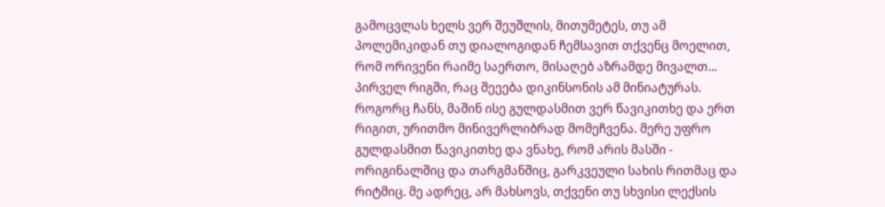გამოცვლას ხელს ვერ შეუშლის, მითუმეტეს, თუ ამ პოლემიკიდან თუ დიალოგიდან ჩემსავით თქვენც მოელით, რომ ორივენი რაიმე საერთო, მისაღებ აზრამდე მივალთ... პირველ რიგში, რაც შეეება დიკინსონის ამ მინიატურას. როგორც ჩანს, მაშინ ისე გულდასმით ვერ წავიკითხე და ერთ რიგით, ურითმო მინივერლიბრად მომეჩვენა. მერე უფრო გულდასმით წავიკითხე და ვნახე, რომ არის მასში - ორიგინალშიც და თარგმანშიც, გარკვეული სახის რითმაც და რიტმიც. მე ადრეც, არ მახსოვს, თქვენი თუ სხვისი ლექსის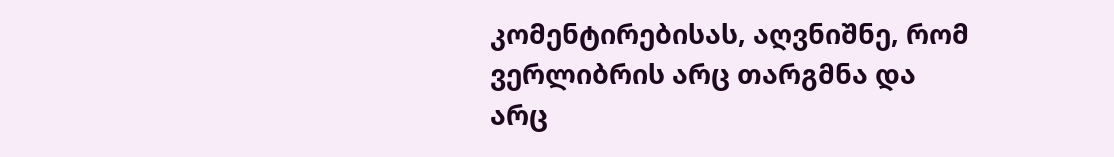კომენტირებისას, აღვნიშნე, რომ ვერლიბრის არც თარგმნა და არც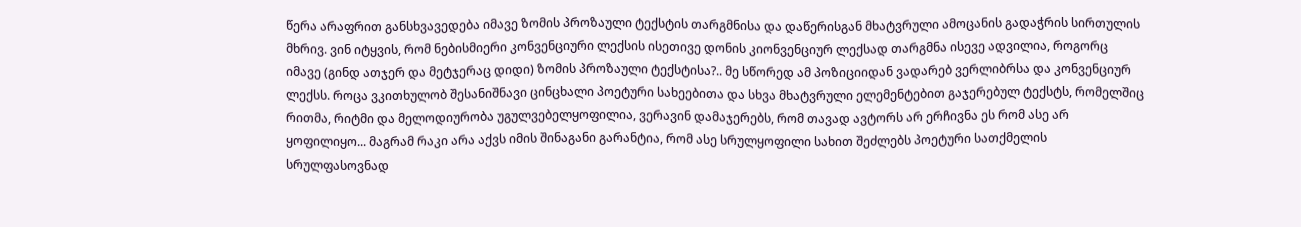წერა არაფრით განსხვავედება იმავე ზომის პროზაული ტექსტის თარგმნისა და დაწერისგან მხატვრული ამოცანის გადაჭრის სირთულის მხრივ. ვინ იტყვის, რომ ნებისმიერი კონვენციური ლექსის ისეთივე დონის კიონვენციურ ლექსად თარგმნა ისევე ადვილია, როგორც იმავე (გინდ ათჯერ და მეტჯერაც დიდი) ზომის პროზაული ტექსტისა?.. მე სწორედ ამ პოზიციიდან ვადარებ ვერლიბრსა და კონვენციურ ლექსს. როცა ვკითხულობ შესანიშნავი ცინცხალი პოეტური სახეებითა და სხვა მხატვრული ელემენტებით გაჯერებულ ტექსტს, რომელშიც რითმა, რიტმი და მელოდიურობა უგულვებელყოფილია, ვერავინ დამაჯერებს, რომ თავად ავტორს არ ერჩივნა ეს რომ ასე არ ყოფილიყო... მაგრამ რაკი არა აქვს იმის შინაგანი გარანტია, რომ ასე სრულყოფილი სახით შეძლებს პოეტური სათქმელის სრულფასოვნად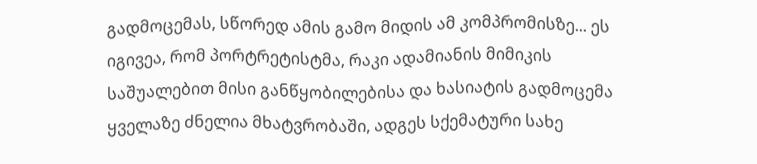გადმოცემას, სწორედ ამის გამო მიდის ამ კომპრომისზე... ეს იგივეა, რომ პორტრეტისტმა, რაკი ადამიანის მიმიკის საშუალებით მისი განწყობილებისა და ხასიატის გადმოცემა ყველაზე ძნელია მხატვრობაში, ადგეს სქემატური სახე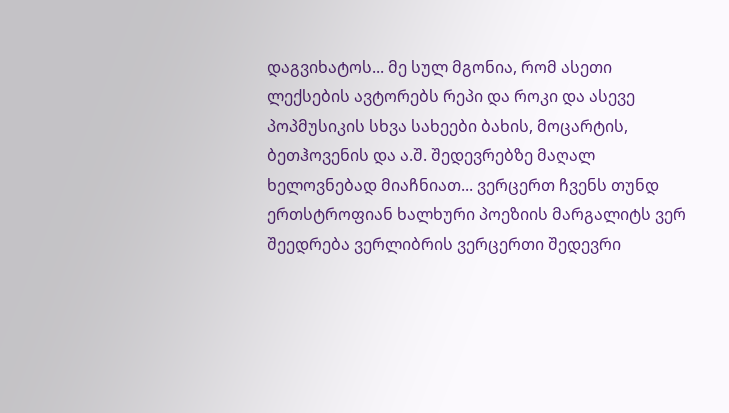დაგვიხატოს... მე სულ მგონია, რომ ასეთი ლექსების ავტორებს რეპი და როკი და ასევე პოპმუსიკის სხვა სახეები ბახის, მოცარტის, ბეთჰოვენის და ა.შ. შედევრებზე მაღალ ხელოვნებად მიაჩნიათ... ვერცერთ ჩვენს თუნდ ერთსტროფიან ხალხური პოეზიის მარგალიტს ვერ შეედრება ვერლიბრის ვერცერთი შედევრი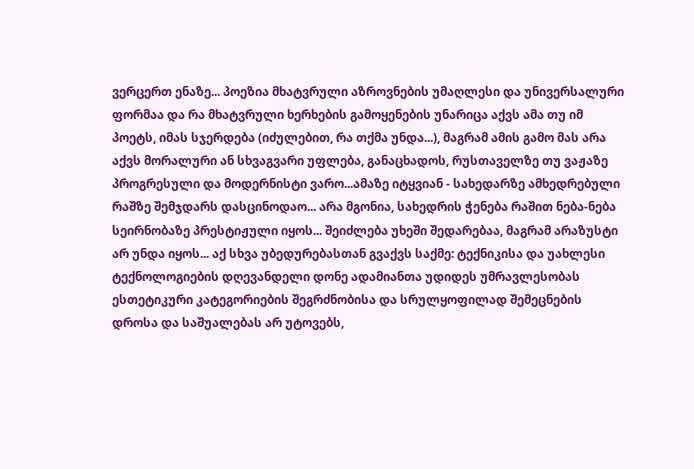ვერცერთ ენაზე... პოეზია მხატვრული აზროვნების უმაღლესი და უნივერსალური ფორმაა და რა მხატვრული ხერხების გამოყენების უნარიცა აქვს ამა თუ იმ პოეტს, იმას სჯერდება (იძულებით, რა თქმა უნდა...), მაგრამ ამის გამო მას არა აქვს მორალური ან სხვაგვარი უფლება, განაცხადოს, რუსთაველზე თუ ვაჟაზე პროგრესული და მოდერნისტი ვარო...ამაზე იტყვიან - სახედარზე ამხედრებული რაშზე შემჯდარს დასცინოდაო... არა მგონია, სახედრის ჭენება რაშით ნება-ნება სეირნობაზე პრესტიჟული იყოს... შეიძლება უხეში შედარებაა, მაგრამ არაზუსტი არ უნდა იყოს... აქ სხვა უბედურებასთან გვაქვს საქმე: ტექნიკისა და უახლესი ტექნოლოგიების დღევანდელი დონე ადამიანთა უდიდეს უმრავლესობას ესთეტიკური კატეგორიების შეგრძნობისა და სრულყოფილად შემეცნების დროსა და საშუალებას არ უტოვებს,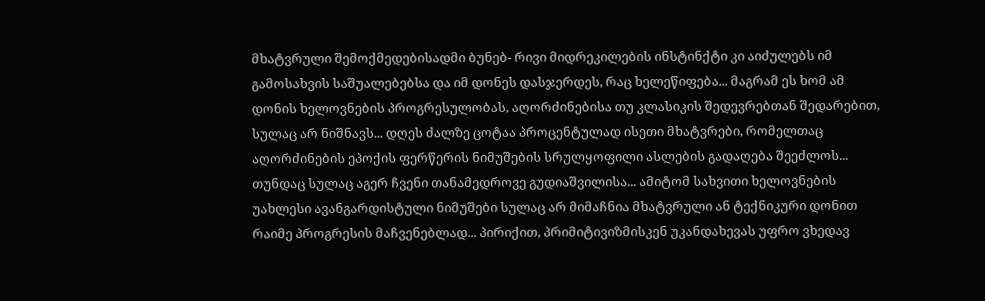მხატვრული შემოქმედებისადმი ბუნებ- რივი მიდრეკილების ინსტინქტი კი აიძულებს იმ გამოსახვის საშუალებებსა და იმ დონეს დასჯერდეს, რაც ხელეწიფება... მაგრამ ეს ხომ ამ დონის ხელოვნების პროგრესულობას, აღორძინებისა თუ კლასიკის შედევრებთან შედარებით, სულაც არ ნიშნავს... დღეს ძალზე ცოტაა პროცენტულად ისეთი მხატვრები, რომელთაც აღორძინების ეპოქის ფერწერის ნიმუშების სრულყოფილი ასლების გადაღება შეეძლოს... თუნდაც სულაც აგერ ჩვენი თანამედროვე გუდიაშვილისა... ამიტომ სახვითი ხელოვნების უახლესი ავანგარდისტული ნიმუშები სულაც არ მიმაჩნია მხატვრული ან ტექნიკური დონით რაიმე პროგრესის მაჩვენებლად... პირიქით, პრიმიტივიზმისკენ უკანდახევას უფრო ვხედავ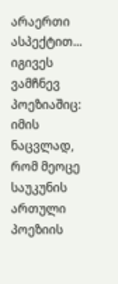არაერთი ასპექტით... იგივეს ვამჩნევ პოეზიაშიც: იმის ნაცვლად, რომ მეოცე საუკუნის ართული პოეზიის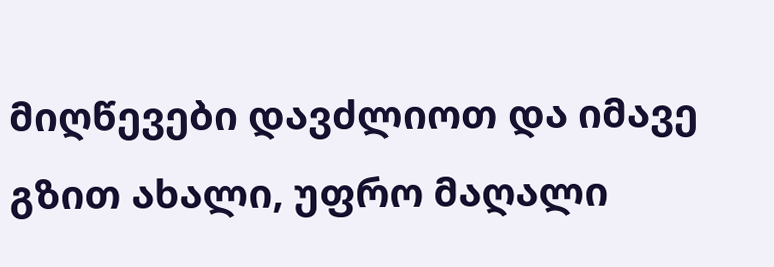მიღწევები დავძლიოთ და იმავე გზით ახალი, უფრო მაღალი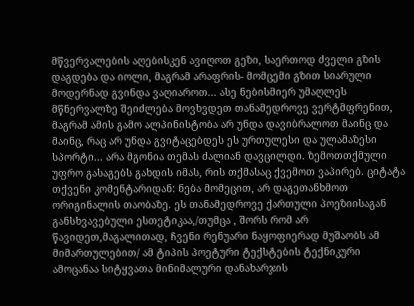მწვერვალების აღებისკენ ავიღოთ გეზი, საერთოდ ძველი გზის დაგდება და იოლი, მაგრამ არაფრის- მომცემი გზით სიარული მოდერნად გვინდა ვაღიაროთ... ასე ნებისმიერ უმაღლეს მწნერვალზე შეიძლება მოვხვდეთ თანამედროვე ვერტმფრენით, მაგრამ ამის გამო ალპინისტობა არ უნდა დავიბრალოთ მაინც და მაინც, რაც არ უნდა გვიტაცებდეს ეს ურთულესი და ულამაზესი სპორტი... არა მგონია თემას ძალიან დავცილდი. ზემოთთქმული უფრო გასაგებს გახდის იმას, რის თქმასაც ქვემოთ ვაპირებ. ციტატა თქვენი კომენტარიდან: ნება მომეცით, არ დაგეთანხმოთ ორიგინალის თაობაზე. ეს თანამედროვე ქართული პოეზიისაგან განსხვავებული ესთეტიკაა,/თუმცა , შორს რომ არ წავიდეთ,მაგალითად, ჩვენი რენუარი ნაყოფიერად მუშაობს ამ მიმართულებით/ ამ ტიპის პოეტური ტექსტების ტექნიკური ამოცანაა სიტყვათა მინიმალური დანახარჯის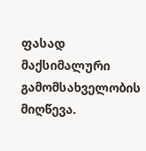ფასად მაქსიმალური გამომსახველობის მიღწევა.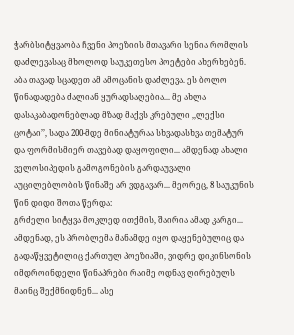ჭარბსიტყვაობა ჩვენი პოეზიის მთავარი სენია რომლის დაძლევასაც მხოლოდ საუკეთესო პოეტები ახერხებენ. აბა თავად სცადეთ ამ ამოცანის დაძლევა. ეს ბოლო წინადადება ძალიან ყურადსაღებია... მე ახლა დასაკაბადონებლად მზად მაქვს კრებული ,,ლექსი ცოტაი’’, სადა 200-მდე მინიატურაა სხვადასხვა თემატურ და ფორმისმიერ თავებად დაყოფილი... ამდენად ახალი ველოსიპედის გამოგონების გარდაუვალი აუცილებლობის წინაშე არ ვდგავარ... მეორეც, 8 საუკუნის წინ დიდი შოთა წერდა:
გრძელი სიტყვა მოკლედ ითქმის, შაირია ამად კარგი...
ამდენად, ეს პრობლემა მანამდე იყო დაყენებულიც და გადაწყვეტილიც ქართულ პოეზიაში, ვიდრე დიკინსონის იმდროინდელი წინაპრები რაიმე ოდნავ ღირებულს მაინც შექმნიდნენ... ასე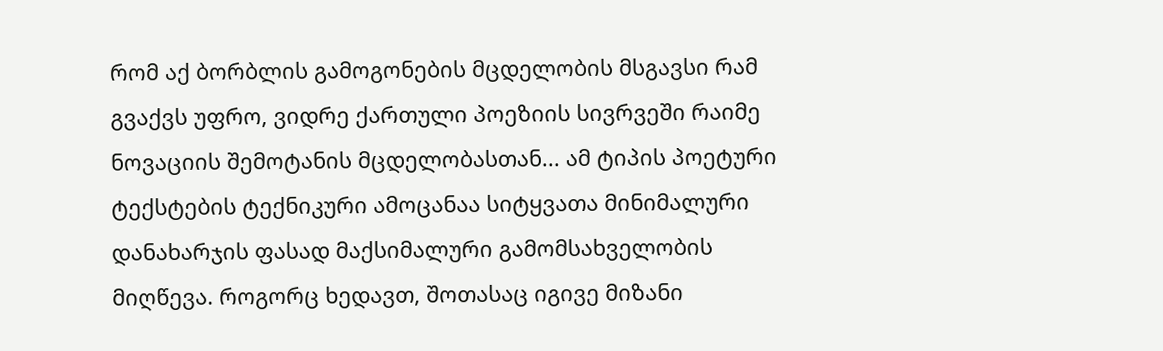რომ აქ ბორბლის გამოგონების მცდელობის მსგავსი რამ გვაქვს უფრო, ვიდრე ქართული პოეზიის სივრვეში რაიმე ნოვაციის შემოტანის მცდელობასთან... ამ ტიპის პოეტური ტექსტების ტექნიკური ამოცანაა სიტყვათა მინიმალური დანახარჯის ფასად მაქსიმალური გამომსახველობის მიღწევა. როგორც ხედავთ, შოთასაც იგივე მიზანი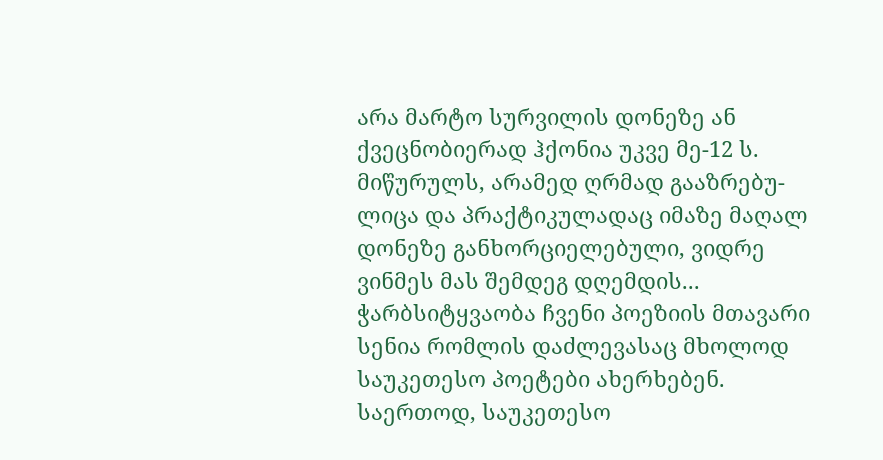არა მარტო სურვილის დონეზე ან ქვეცნობიერად ჰქონია უკვე მე-12 ს. მიწურულს, არამედ ღრმად გააზრებუ-ლიცა და პრაქტიკულადაც იმაზე მაღალ დონეზე განხორციელებული, ვიდრე ვინმეს მას შემდეგ დღემდის... ჭარბსიტყვაობა ჩვენი პოეზიის მთავარი სენია რომლის დაძლევასაც მხოლოდ საუკეთესო პოეტები ახერხებენ. საერთოდ, საუკეთესო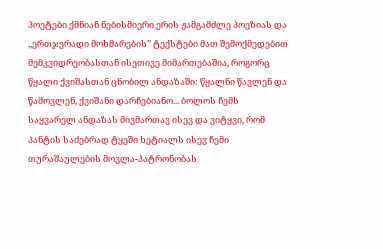პოეტები ქმნიან ნებისმიერი ერის ჟამგამძლე პოეზიას და ,,ერთჯერადი მოხმარების’’ ტექსტები მათ შემოქმედებით მემკვიდრეობასთან ისეთივე მიმართებაშია, როგორც წყალი ქვიშასთან ცნობილ ანდაზაში: წყალნი წავლენ და წამოვლენ, ქვიშანი დარჩებიანო... ბოლოს ჩემს საყვარელ ანდაზას მივმართავ ისევ და ვიტყვი, რომ პანტის საძებრად ტყეში ხეტიალს ისევ ჩემი თურაშაულების მოვლა-პატრონობას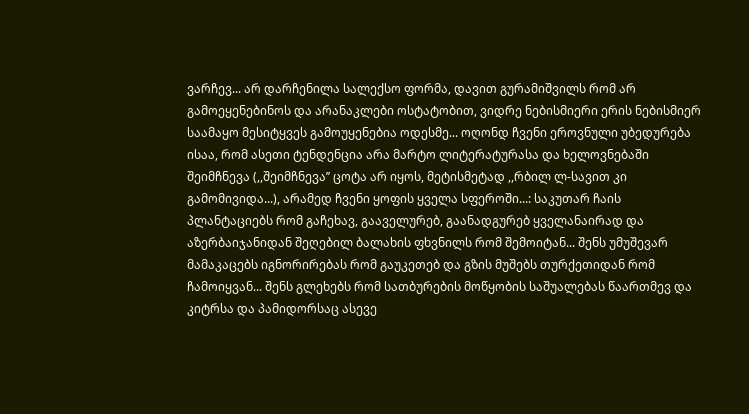ვარჩევ... არ დარჩენილა სალექსო ფორმა, დავით გურამიშვილს რომ არ გამოეყენებინოს და არანაკლები ოსტატობით, ვიდრე ნებისმიერი ერის ნებისმიერ საამაყო მესიტყვეს გამოუყენებია ოდესმე... ოღონდ ჩვენი ეროვნული უბედურება ისაა, რომ ასეთი ტენდენცია არა მარტო ლიტერატურასა და ხელოვნებაში შეიმჩნევა (,,შეიმჩნევა’’ ცოტა არ იყოს, მეტისმეტად ,,რბილ ლ-სავით კი გამომივიდა...), არამედ ჩვენი ყოფის ყველა სფეროში...: საკუთარ ჩაის პლანტაციებს რომ გაჩეხავ, გააველურებ, გაანადგურებ ყველანაირად და აზერბაიჯანიდან შეღებილ ბალახის ფხვნილს რომ შემოიტან... შენს უმუშევარ მამაკაცებს იგნორირებას რომ გაუკეთებ და გზის მუშებს თურქეთიდან რომ ჩამოიყვან... შენს გლეხებს რომ სათბურების მოწყობის საშუალებას წაართმევ და კიტრსა და პამიდორსაც ასევე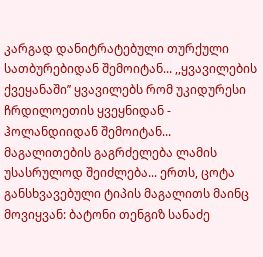კარგად დანიტრატებული თურქული სათბურებიდან შემოიტან... ,,ყვავილების ქვეყანაში’’ ყვავილებს რომ უკიდურესი ჩრდილოეთის ყვეყნიდან - ჰოლანდიიდან შემოიტან... მაგალითების გაგრძელება ლამის უსასრულოდ შეიძლება... ერთს, ცოტა განსხვავებული ტიპის მაგალითს მაინც მოვიყვან: ბატონი თენგიზ სანაძე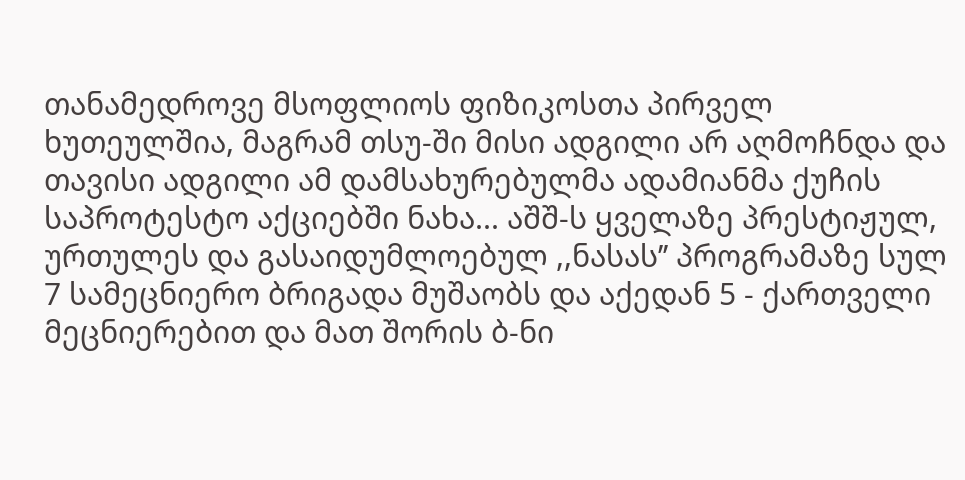თანამედროვე მსოფლიოს ფიზიკოსთა პირველ ხუთეულშია, მაგრამ თსუ-ში მისი ადგილი არ აღმოჩნდა და თავისი ადგილი ამ დამსახურებულმა ადამიანმა ქუჩის საპროტესტო აქციებში ნახა... აშშ-ს ყველაზე პრესტიჟულ, ურთულეს და გასაიდუმლოებულ ,,ნასას’’ პროგრამაზე სულ 7 სამეცნიერო ბრიგადა მუშაობს და აქედან 5 - ქართველი მეცნიერებით და მათ შორის ბ-ნი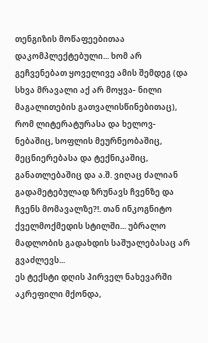თენგიზის მოწაფეებითაა დაკომპლექტებული... ხომ არ გეჩვენებათ ყოველივე ამის შემდეგ (და სხვა მრავალი აქ არ მოყვა- ნილი მაგალითების გათვალისწინებითაც), რომ ლიტერატურასა და ხელოვ- ნებაშიც, სოფლის მეურნეობაშიც, მეცნიერებასა და ტექნიკაშიც, განათლებაშიც და ა.შ. ვიღაც ძალიან გადამეტებულად ზრუნავს ჩვენზე და ჩვენს მომავალზე?!. თან ინკოგნიტო ქველმოქმედის სტილში... უბრალო მადლობის გადახდის საშუალებასაც არ გვაძლევს...
ეს ტექსტი დღის პირველ ნახევარში აკრეფილი მქონდა,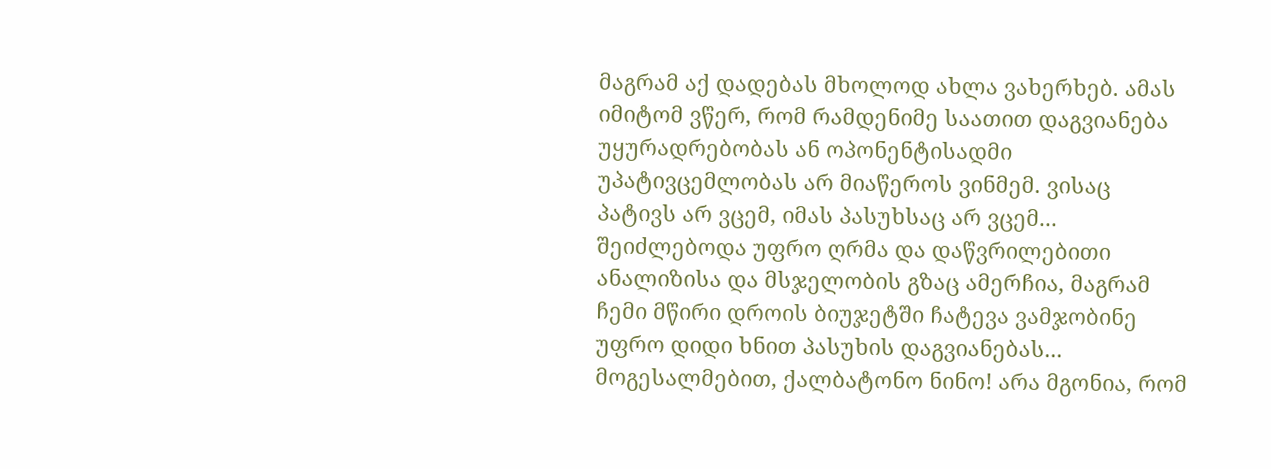მაგრამ აქ დადებას მხოლოდ ახლა ვახერხებ. ამას იმიტომ ვწერ, რომ რამდენიმე საათით დაგვიანება უყურადრებობას ან ოპონენტისადმი უპატივცემლობას არ მიაწეროს ვინმემ. ვისაც პატივს არ ვცემ, იმას პასუხსაც არ ვცემ... შეიძლებოდა უფრო ღრმა და დაწვრილებითი ანალიზისა და მსჯელობის გზაც ამერჩია, მაგრამ ჩემი მწირი დროის ბიუჯეტში ჩატევა ვამჯობინე უფრო დიდი ხნით პასუხის დაგვიანებას...
მოგესალმებით, ქალბატონო ნინო! არა მგონია, რომ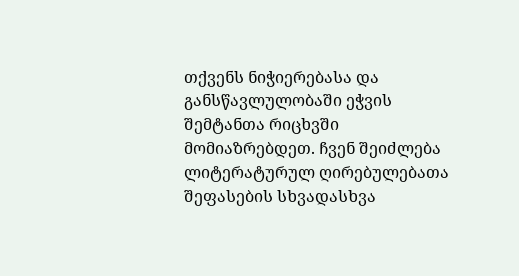თქვენს ნიჭიერებასა და განსწავლულობაში ეჭვის შემტანთა რიცხვში მომიაზრებდეთ. ჩვენ შეიძლება ლიტერატურულ ღირებულებათა შეფასების სხვადასხვა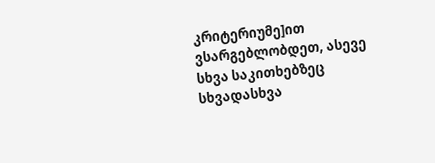კრიტერიუმე]ით ვსარგებლობდეთ, ასევე სხვა საკითხებზეც სხვადასხვა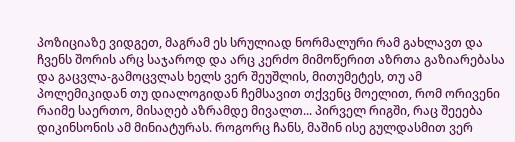პოზიციაზე ვიდგეთ, მაგრამ ეს სრულიად ნორმალური რამ გახლავთ და ჩვენს შორის არც საჯაროდ და არც კერძო მიმოწერით აზრთა გაზიარებასა და გაცვლა-გამოცვლას ხელს ვერ შეუშლის, მითუმეტეს, თუ ამ პოლემიკიდან თუ დიალოგიდან ჩემსავით თქვენც მოელით, რომ ორივენი რაიმე საერთო, მისაღებ აზრამდე მივალთ... პირველ რიგში, რაც შეეება დიკინსონის ამ მინიატურას. როგორც ჩანს, მაშინ ისე გულდასმით ვერ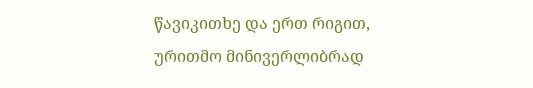წავიკითხე და ერთ რიგით, ურითმო მინივერლიბრად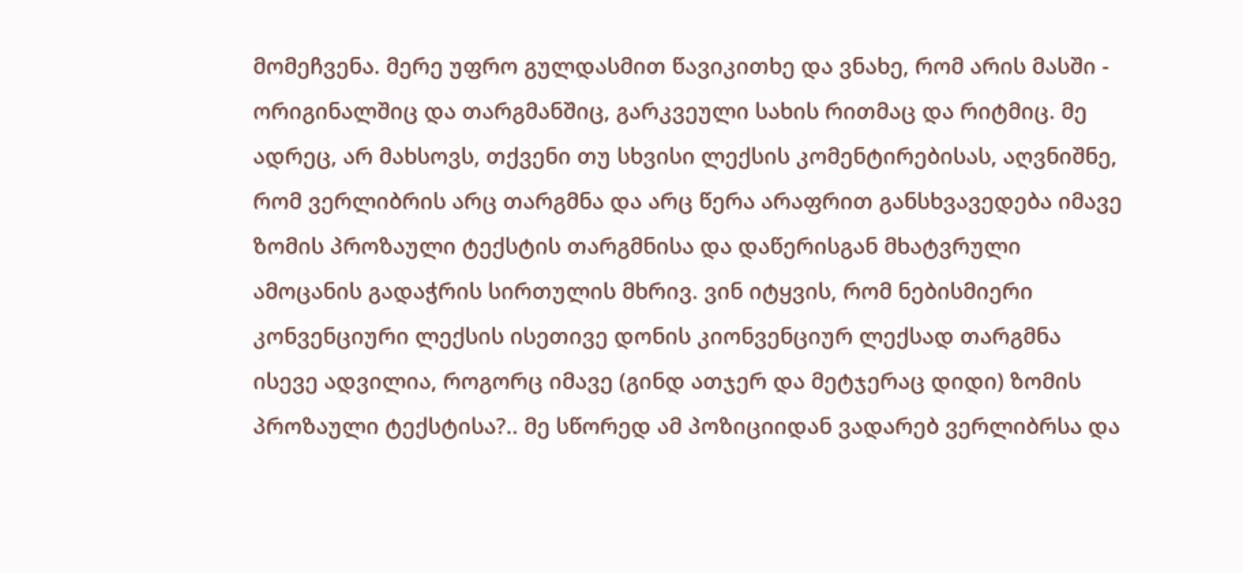მომეჩვენა. მერე უფრო გულდასმით წავიკითხე და ვნახე, რომ არის მასში - ორიგინალშიც და თარგმანშიც, გარკვეული სახის რითმაც და რიტმიც. მე ადრეც, არ მახსოვს, თქვენი თუ სხვისი ლექსის კომენტირებისას, აღვნიშნე, რომ ვერლიბრის არც თარგმნა და არც წერა არაფრით განსხვავედება იმავე ზომის პროზაული ტექსტის თარგმნისა და დაწერისგან მხატვრული ამოცანის გადაჭრის სირთულის მხრივ. ვინ იტყვის, რომ ნებისმიერი კონვენციური ლექსის ისეთივე დონის კიონვენციურ ლექსად თარგმნა ისევე ადვილია, როგორც იმავე (გინდ ათჯერ და მეტჯერაც დიდი) ზომის პროზაული ტექსტისა?.. მე სწორედ ამ პოზიციიდან ვადარებ ვერლიბრსა და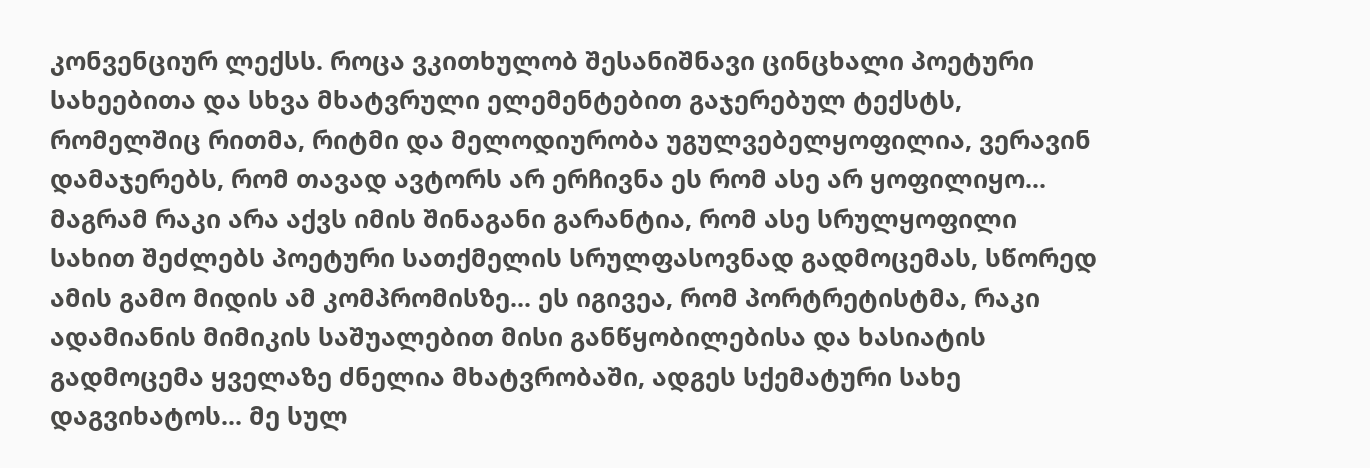კონვენციურ ლექსს. როცა ვკითხულობ შესანიშნავი ცინცხალი პოეტური სახეებითა და სხვა მხატვრული ელემენტებით გაჯერებულ ტექსტს, რომელშიც რითმა, რიტმი და მელოდიურობა უგულვებელყოფილია, ვერავინ დამაჯერებს, რომ თავად ავტორს არ ერჩივნა ეს რომ ასე არ ყოფილიყო... მაგრამ რაკი არა აქვს იმის შინაგანი გარანტია, რომ ასე სრულყოფილი სახით შეძლებს პოეტური სათქმელის სრულფასოვნად გადმოცემას, სწორედ ამის გამო მიდის ამ კომპრომისზე... ეს იგივეა, რომ პორტრეტისტმა, რაკი ადამიანის მიმიკის საშუალებით მისი განწყობილებისა და ხასიატის გადმოცემა ყველაზე ძნელია მხატვრობაში, ადგეს სქემატური სახე დაგვიხატოს... მე სულ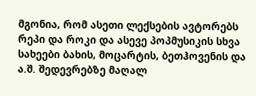მგონია, რომ ასეთი ლექსების ავტორებს რეპი და როკი და ასევე პოპმუსიკის სხვა სახეები ბახის, მოცარტის, ბეთჰოვენის და ა.შ. შედევრებზე მაღალ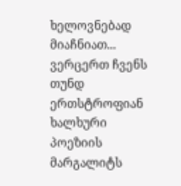ხელოვნებად მიაჩნიათ... ვერცერთ ჩვენს თუნდ ერთსტროფიან ხალხური პოეზიის მარგალიტს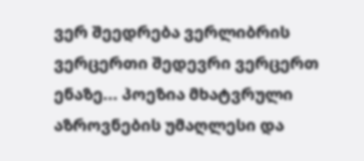ვერ შეედრება ვერლიბრის ვერცერთი შედევრი ვერცერთ ენაზე... პოეზია მხატვრული აზროვნების უმაღლესი და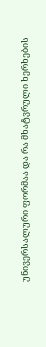უნივერსალური ფორმაა და რა მხატვრული ხერხების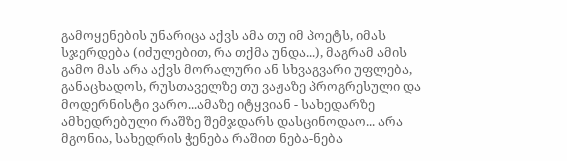გამოყენების უნარიცა აქვს ამა თუ იმ პოეტს, იმას სჯერდება (იძულებით, რა თქმა უნდა...), მაგრამ ამის გამო მას არა აქვს მორალური ან სხვაგვარი უფლება, განაცხადოს, რუსთაველზე თუ ვაჟაზე პროგრესული და მოდერნისტი ვარო...ამაზე იტყვიან - სახედარზე ამხედრებული რაშზე შემჯდარს დასცინოდაო... არა მგონია, სახედრის ჭენება რაშით ნება-ნება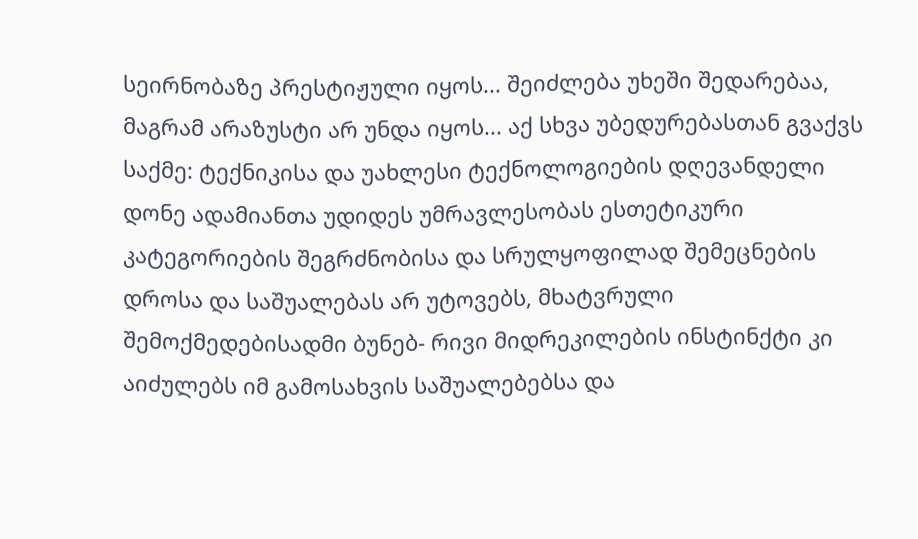სეირნობაზე პრესტიჟული იყოს... შეიძლება უხეში შედარებაა, მაგრამ არაზუსტი არ უნდა იყოს... აქ სხვა უბედურებასთან გვაქვს საქმე: ტექნიკისა და უახლესი ტექნოლოგიების დღევანდელი დონე ადამიანთა უდიდეს უმრავლესობას ესთეტიკური კატეგორიების შეგრძნობისა და სრულყოფილად შემეცნების დროსა და საშუალებას არ უტოვებს, მხატვრული შემოქმედებისადმი ბუნებ- რივი მიდრეკილების ინსტინქტი კი აიძულებს იმ გამოსახვის საშუალებებსა და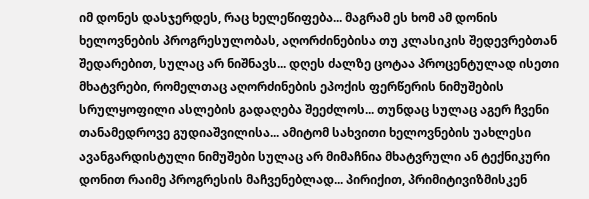იმ დონეს დასჯერდეს, რაც ხელეწიფება... მაგრამ ეს ხომ ამ დონის ხელოვნების პროგრესულობას, აღორძინებისა თუ კლასიკის შედევრებთან შედარებით, სულაც არ ნიშნავს... დღეს ძალზე ცოტაა პროცენტულად ისეთი მხატვრები, რომელთაც აღორძინების ეპოქის ფერწერის ნიმუშების სრულყოფილი ასლების გადაღება შეეძლოს... თუნდაც სულაც აგერ ჩვენი თანამედროვე გუდიაშვილისა... ამიტომ სახვითი ხელოვნების უახლესი ავანგარდისტული ნიმუშები სულაც არ მიმაჩნია მხატვრული ან ტექნიკური დონით რაიმე პროგრესის მაჩვენებლად... პირიქით, პრიმიტივიზმისკენ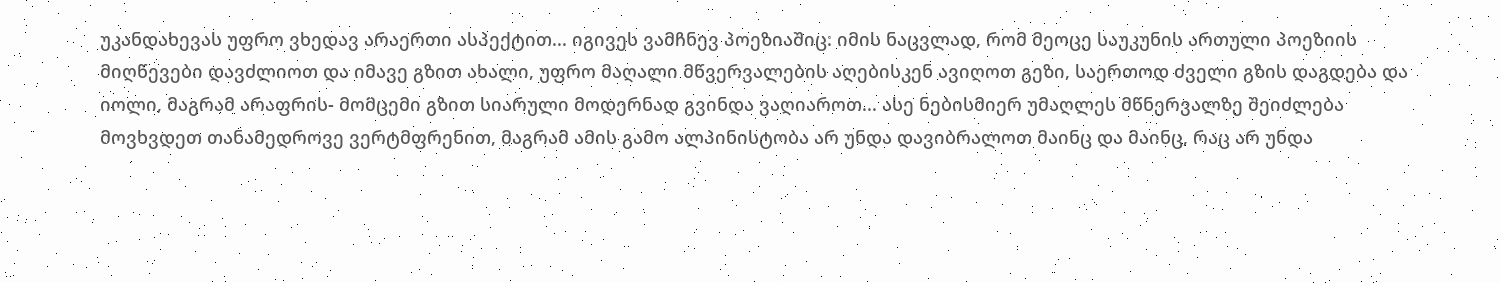უკანდახევას უფრო ვხედავ არაერთი ასპექტით... იგივეს ვამჩნევ პოეზიაშიც: იმის ნაცვლად, რომ მეოცე საუკუნის ართული პოეზიის მიღწევები დავძლიოთ და იმავე გზით ახალი, უფრო მაღალი მწვერვალების აღებისკენ ავიღოთ გეზი, საერთოდ ძველი გზის დაგდება და იოლი, მაგრამ არაფრის- მომცემი გზით სიარული მოდერნად გვინდა ვაღიაროთ... ასე ნებისმიერ უმაღლეს მწნერვალზე შეიძლება მოვხვდეთ თანამედროვე ვერტმფრენით, მაგრამ ამის გამო ალპინისტობა არ უნდა დავიბრალოთ მაინც და მაინც, რაც არ უნდა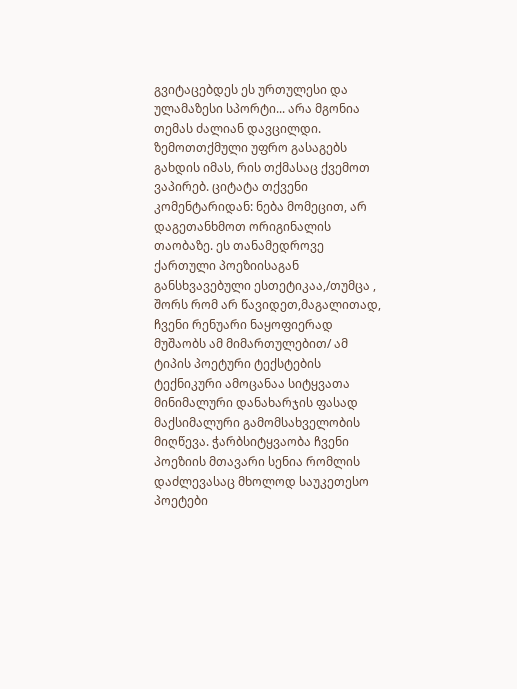გვიტაცებდეს ეს ურთულესი და ულამაზესი სპორტი... არა მგონია თემას ძალიან დავცილდი. ზემოთთქმული უფრო გასაგებს გახდის იმას, რის თქმასაც ქვემოთ ვაპირებ. ციტატა თქვენი კომენტარიდან: ნება მომეცით, არ დაგეთანხმოთ ორიგინალის თაობაზე. ეს თანამედროვე ქართული პოეზიისაგან განსხვავებული ესთეტიკაა,/თუმცა , შორს რომ არ წავიდეთ,მაგალითად, ჩვენი რენუარი ნაყოფიერად მუშაობს ამ მიმართულებით/ ამ ტიპის პოეტური ტექსტების ტექნიკური ამოცანაა სიტყვათა მინიმალური დანახარჯის ფასად მაქსიმალური გამომსახველობის მიღწევა. ჭარბსიტყვაობა ჩვენი პოეზიის მთავარი სენია რომლის დაძლევასაც მხოლოდ საუკეთესო პოეტები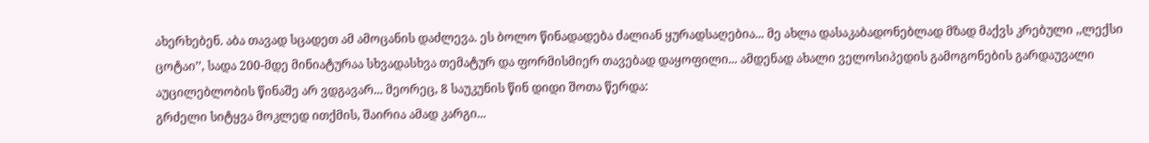ახერხებენ. აბა თავად სცადეთ ამ ამოცანის დაძლევა. ეს ბოლო წინადადება ძალიან ყურადსაღებია... მე ახლა დასაკაბადონებლად მზად მაქვს კრებული ,,ლექსი ცოტაი’’, სადა 200-მდე მინიატურაა სხვადასხვა თემატურ და ფორმისმიერ თავებად დაყოფილი... ამდენად ახალი ველოსიპედის გამოგონების გარდაუვალი აუცილებლობის წინაშე არ ვდგავარ... მეორეც, 8 საუკუნის წინ დიდი შოთა წერდა:
გრძელი სიტყვა მოკლედ ითქმის, შაირია ამად კარგი...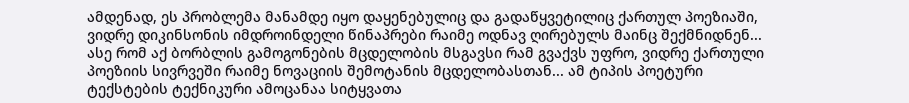ამდენად, ეს პრობლემა მანამდე იყო დაყენებულიც და გადაწყვეტილიც ქართულ პოეზიაში, ვიდრე დიკინსონის იმდროინდელი წინაპრები რაიმე ოდნავ ღირებულს მაინც შექმნიდნენ... ასე რომ აქ ბორბლის გამოგონების მცდელობის მსგავსი რამ გვაქვს უფრო, ვიდრე ქართული პოეზიის სივრვეში რაიმე ნოვაციის შემოტანის მცდელობასთან... ამ ტიპის პოეტური ტექსტების ტექნიკური ამოცანაა სიტყვათა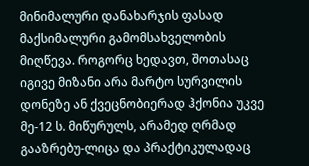მინიმალური დანახარჯის ფასად მაქსიმალური გამომსახველობის მიღწევა. როგორც ხედავთ, შოთასაც იგივე მიზანი არა მარტო სურვილის დონეზე ან ქვეცნობიერად ჰქონია უკვე მე-12 ს. მიწურულს, არამედ ღრმად გააზრებუ-ლიცა და პრაქტიკულადაც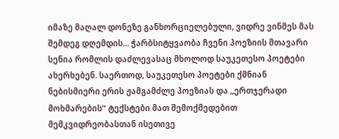იმაზე მაღალ დონეზე განხორციელებული, ვიდრე ვინმეს მას შემდეგ დღემდის... ჭარბსიტყვაობა ჩვენი პოეზიის მთავარი სენია რომლის დაძლევასაც მხოლოდ საუკეთესო პოეტები ახერხებენ. საერთოდ, საუკეთესო პოეტები ქმნიან ნებისმიერი ერის ჟამგამძლე პოეზიას და ,,ერთჯერადი მოხმარების’’ ტექსტები მათ შემოქმედებით მემკვიდრეობასთან ისეთივე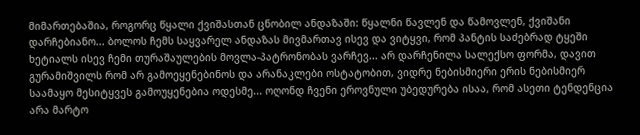მიმართებაშია, როგორც წყალი ქვიშასთან ცნობილ ანდაზაში: წყალნი წავლენ და წამოვლენ, ქვიშანი დარჩებიანო... ბოლოს ჩემს საყვარელ ანდაზას მივმართავ ისევ და ვიტყვი, რომ პანტის საძებრად ტყეში ხეტიალს ისევ ჩემი თურაშაულების მოვლა-პატრონობას ვარჩევ... არ დარჩენილა სალექსო ფორმა, დავით გურამიშვილს რომ არ გამოეყენებინოს და არანაკლები ოსტატობით, ვიდრე ნებისმიერი ერის ნებისმიერ საამაყო მესიტყვეს გამოუყენებია ოდესმე... ოღონდ ჩვენი ეროვნული უბედურება ისაა, რომ ასეთი ტენდენცია არა მარტო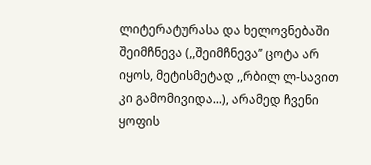ლიტერატურასა და ხელოვნებაში შეიმჩნევა (,,შეიმჩნევა’’ ცოტა არ იყოს, მეტისმეტად ,,რბილ ლ-სავით კი გამომივიდა...), არამედ ჩვენი ყოფის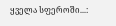ყველა სფეროში...: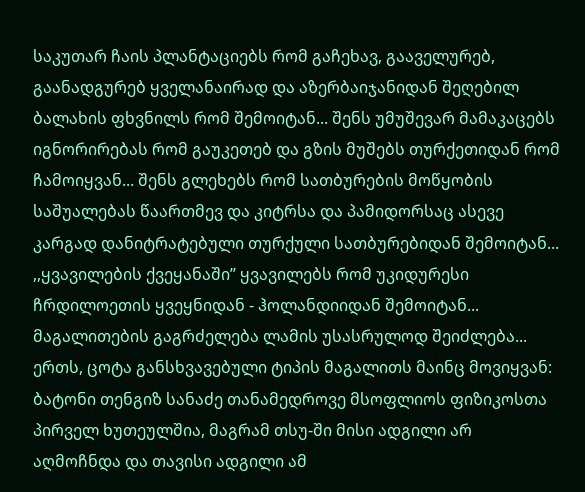საკუთარ ჩაის პლანტაციებს რომ გაჩეხავ, გააველურებ, გაანადგურებ ყველანაირად და აზერბაიჯანიდან შეღებილ ბალახის ფხვნილს რომ შემოიტან... შენს უმუშევარ მამაკაცებს იგნორირებას რომ გაუკეთებ და გზის მუშებს თურქეთიდან რომ ჩამოიყვან... შენს გლეხებს რომ სათბურების მოწყობის საშუალებას წაართმევ და კიტრსა და პამიდორსაც ასევე კარგად დანიტრატებული თურქული სათბურებიდან შემოიტან... ,,ყვავილების ქვეყანაში’’ ყვავილებს რომ უკიდურესი ჩრდილოეთის ყვეყნიდან - ჰოლანდიიდან შემოიტან... მაგალითების გაგრძელება ლამის უსასრულოდ შეიძლება... ერთს, ცოტა განსხვავებული ტიპის მაგალითს მაინც მოვიყვან: ბატონი თენგიზ სანაძე თანამედროვე მსოფლიოს ფიზიკოსთა პირველ ხუთეულშია, მაგრამ თსუ-ში მისი ადგილი არ აღმოჩნდა და თავისი ადგილი ამ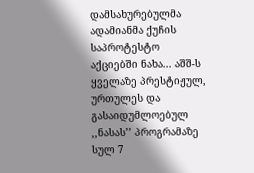დამსახურებულმა ადამიანმა ქუჩის საპროტესტო აქციებში ნახა... აშშ-ს ყველაზე პრესტიჟულ, ურთულეს და გასაიდუმლოებულ ,,ნასას’’ პროგრამაზე სულ 7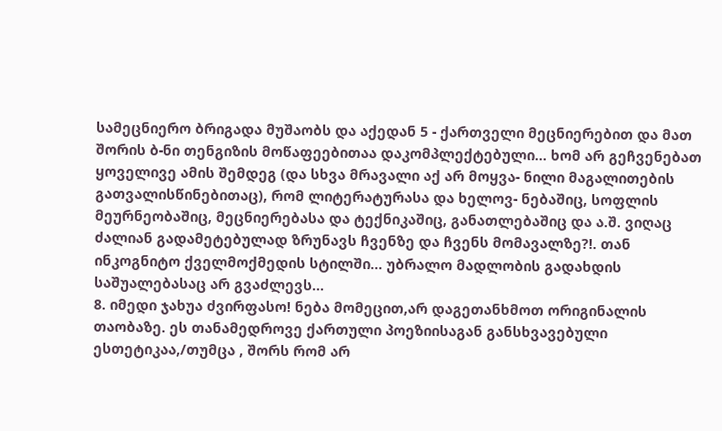სამეცნიერო ბრიგადა მუშაობს და აქედან 5 - ქართველი მეცნიერებით და მათ შორის ბ-ნი თენგიზის მოწაფეებითაა დაკომპლექტებული... ხომ არ გეჩვენებათ ყოველივე ამის შემდეგ (და სხვა მრავალი აქ არ მოყვა- ნილი მაგალითების გათვალისწინებითაც), რომ ლიტერატურასა და ხელოვ- ნებაშიც, სოფლის მეურნეობაშიც, მეცნიერებასა და ტექნიკაშიც, განათლებაშიც და ა.შ. ვიღაც ძალიან გადამეტებულად ზრუნავს ჩვენზე და ჩვენს მომავალზე?!. თან ინკოგნიტო ქველმოქმედის სტილში... უბრალო მადლობის გადახდის საშუალებასაც არ გვაძლევს...
8. იმედი ჯახუა ძვირფასო! ნება მომეცით,არ დაგეთანხმოთ ორიგინალის თაობაზე. ეს თანამედროვე ქართული პოეზიისაგან განსხვავებული ესთეტიკაა,/თუმცა , შორს რომ არ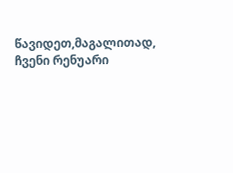წავიდეთ,მაგალითად, ჩვენი რენუარი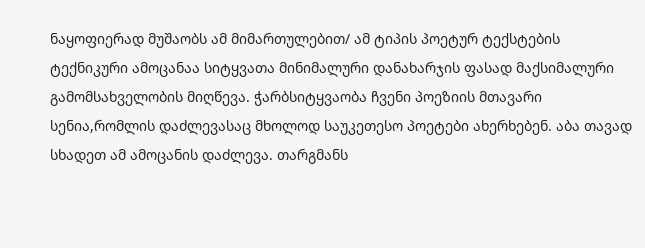ნაყოფიერად მუშაობს ამ მიმართულებით/ ამ ტიპის პოეტურ ტექსტების ტექნიკური ამოცანაა სიტყვათა მინიმალური დანახარჯის ფასად მაქსიმალური გამომსახველობის მიღწევა. ჭარბსიტყვაობა ჩვენი პოეზიის მთავარი სენია,რომლის დაძლევასაც მხოლოდ საუკეთესო პოეტები ახერხებენ. აბა თავად სხადეთ ამ ამოცანის დაძლევა. თარგმანს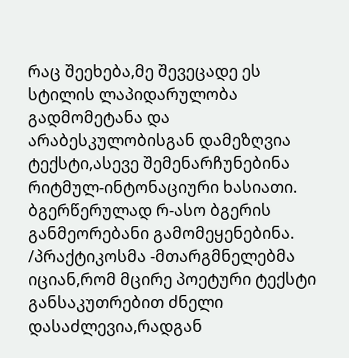რაც შეეხება,მე შევეცადე ეს სტილის ლაპიდარულობა გადმომეტანა და არაბესკულობისგან დამეზღვია ტექსტი,ასევე შემენარჩუნებინა რიტმულ-ინტონაციური ხასიათი. ბგერწერულად რ-ასო ბგერის განმეორებანი გამომეყენებინა. /პრაქტიკოსმა -მთარგმნელებმა იციან,რომ მცირე პოეტური ტექსტი განსაკუთრებით ძნელი დასაძლევია,რადგან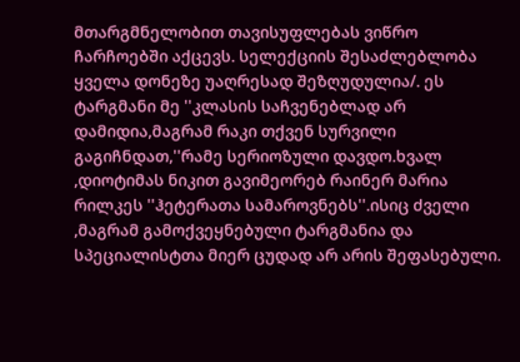მთარგმნელობით თავისუფლებას ვიწრო ჩარჩოებში აქცევს. სელექციის შესაძლებლობა ყველა დონეზე უაღრესად შეზღუდულია/. ეს ტარგმანი მე ''კლასის საჩვენებლად არ დამიდია,მაგრამ რაკი თქვენ სურვილი გაგიჩნდათ,''რამე სერიოზული დავდო.ხვალ ,დიოტიმას ნიკით გავიმეორებ რაინერ მარია რილკეს ''ჰეტერათა სამაროვნებს''.ისიც ძველი ,მაგრამ გამოქვეყნებული ტარგმანია და სპეციალისტთა მიერ ცუდად არ არის შეფასებული.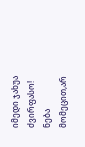იმედი ჯახუა ძვირფასო! ნება მომეცით,არ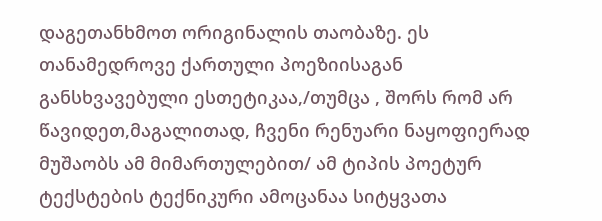დაგეთანხმოთ ორიგინალის თაობაზე. ეს თანამედროვე ქართული პოეზიისაგან განსხვავებული ესთეტიკაა,/თუმცა , შორს რომ არ წავიდეთ,მაგალითად, ჩვენი რენუარი ნაყოფიერად მუშაობს ამ მიმართულებით/ ამ ტიპის პოეტურ ტექსტების ტექნიკური ამოცანაა სიტყვათა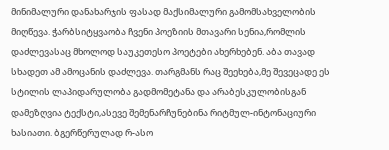მინიმალური დანახარჯის ფასად მაქსიმალური გამომსახველობის მიღწევა. ჭარბსიტყვაობა ჩვენი პოეზიის მთავარი სენია,რომლის დაძლევასაც მხოლოდ საუკეთესო პოეტები ახერხებენ. აბა თავად სხადეთ ამ ამოცანის დაძლევა. თარგმანს რაც შეეხება,მე შევეცადე ეს სტილის ლაპიდარულობა გადმომეტანა და არაბესკულობისგან დამეზღვია ტექსტი,ასევე შემენარჩუნებინა რიტმულ-ინტონაციური ხასიათი. ბგერწერულად რ-ასო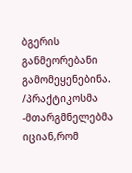ბგერის განმეორებანი გამომეყენებინა. /პრაქტიკოსმა -მთარგმნელებმა იციან,რომ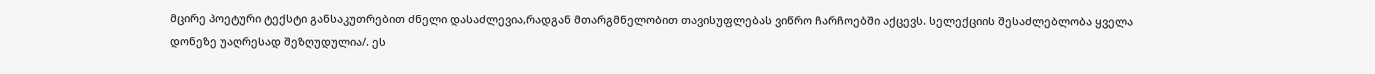მცირე პოეტური ტექსტი განსაკუთრებით ძნელი დასაძლევია,რადგან მთარგმნელობით თავისუფლებას ვიწრო ჩარჩოებში აქცევს. სელექციის შესაძლებლობა ყველა დონეზე უაღრესად შეზღუდულია/. ეს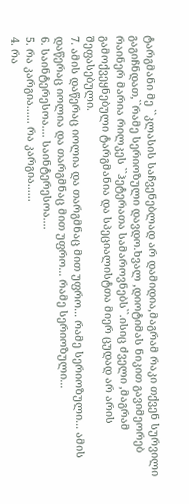ტარგმანი მე ``კლასის საჩვენებლად არ დამიდია,მაგრამ რაკი თქვენ სურვილი გაგიჩნდათ,``რამე სერიოზული დავდო.ხვალ ,დიოტიმას ნიკით გავიმეორებ რაინერ მარია რილკეს ``ჰეტერათა სამაროვნებს``.ისიც ძველი ,მაგრამ გამოქვეყნებული ტარგმანია და სპეციალისტთა მიერ ცუდად არ არის შეფასებული.
7. ამის დაწერაც იოლია და თარგმნაც მით უფრო... რამე სერიოზული... ამის დაწერაც იოლია და თარგმნაც მით უფრო... რამე სერიოზული...
6. საინტერესოა.... საინტერესოა....
5. რა კარგია...... რა კარგია......
4. რა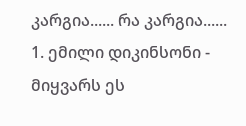კარგია...... რა კარგია......
1. ემილი დიკინსონი - მიყვარს ეს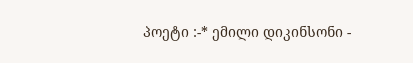პოეტი :-* ემილი დიკინსონი -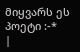მიყვარს ეს პოეტი :-*
|